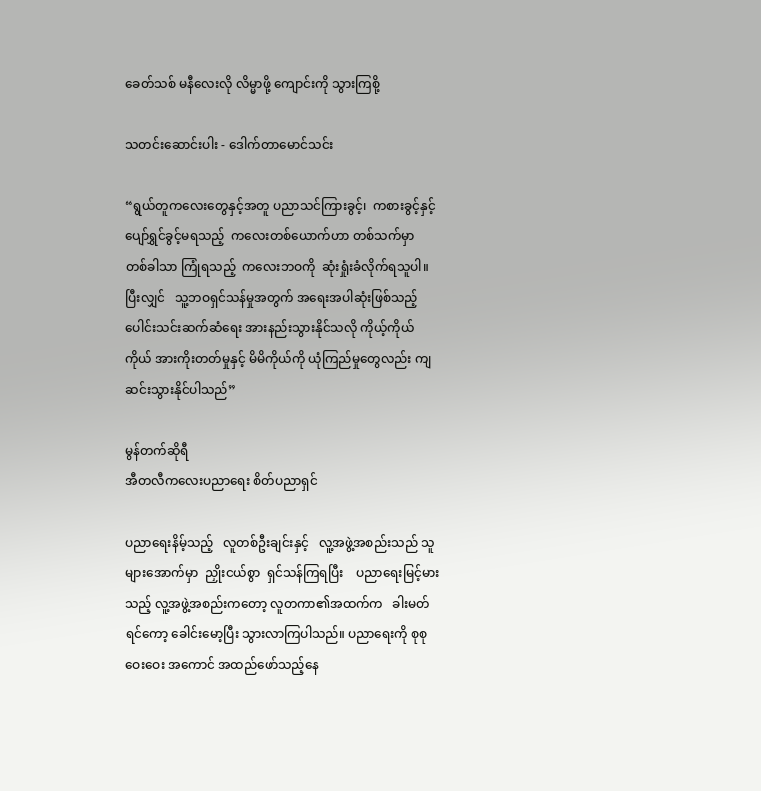ခေတ်သစ် မနီလေးလို လိမ္မာဖို့ ကျောင်းကို သွားကြစို့

သတင်းဆောင်းပါး - ဒေါက်တာမောင်သင်း

“ရွယ်တူကလေးတွေနှင့်အတူ ပညာသင်ကြားခွင့်၊  ကစားခွင့်နှင့်  ပျော်ရွှင်ခွင့်မရသည့်  ကလေးတစ်ယောက်ဟာ တစ်သက်မှာ တစ်ခါသာ ကြုံရသည့်  ကလေးဘဝကို  ဆုံးရှုံးခံလိုက်ရသူပါ။  ပြီးလျှင်   သူ့ဘဝရှင်သန်မှုအတွက် အရေးအပါဆုံးဖြစ်သည့် ပေါင်းသင်းဆက်ဆံရေး အားနည်းသွားနိုင်သလို ကိုယ့်ကိုယ်ကိုယ် အားကိုးတတ်မှုနှင့် မိမိကိုယ်ကို ယုံကြည်မှုတွေလည်း ကျဆင်းသွားနိုင်ပါသည်”

မွန်တက်ဆိုရီ
အီတလီကလေးပညာရေး စိတ်ပညာရှင်

ပညာရေးနိမ့်သည့်   လူတစ်ဦးချင်းနှင့်   လူ့အဖွဲ့အစည်းသည် သူများအောက်မှာ  ညှိုးငယ်စွာ  ရှင်သန်ကြရပြီး    ပညာရေးမြင့်မားသည့် လူ့အဖွဲ့အစည်းကတော့ လူတကာ၏အထက်က   ခါးမတ်ရင်ကော့ ခေါင်းမော့ပြီး သွားလာကြပါသည်။ ပညာရေးကို စုစုဝေးဝေး အကောင် အထည်ဖော်သည့်နေ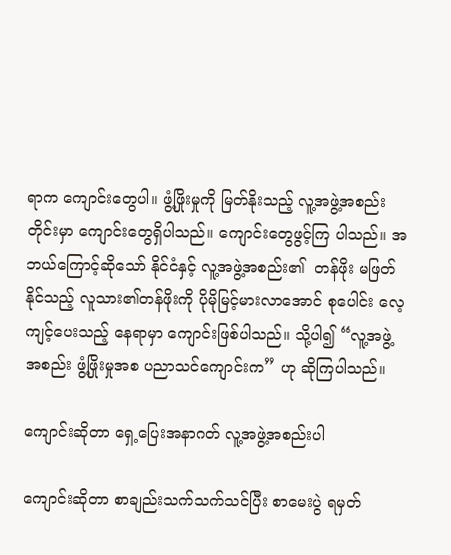ရာက ကျောင်းတွေပါ။ ဖွံ့ဖြိုးမှုကို မြတ်နိုးသည့် လူ့အဖွဲ့အစည်းတိုင်းမှာ ကျောင်းတွေရှိပါသည်။ ကျောင်းတွေဖွင့်ကြ ပါသည်။ အဘယ်ကြောင့်ဆိုသော် နိုင်ငံနှင့် လူ့အဖွဲ့အစည်း၏  တန်ဖိုး မဖြတ်နိုင်သည့် လူသား၏တန်ဖိုးကို ပိုမိုမြင့်မားလာအောင် စုပေါင်း လေ့ကျင့်ပေးသည့် နေရာမှာ ကျောင်းဖြစ်ပါသည်။ သို့ပါ၍ “လူ့အဖွဲ့  အစည်း ဖွံ့ဖြိုးမှုအစ ပညာသင်ကျောင်းက” ဟု ဆိုကြပါသည်။

ကျောင်းဆိုတာ ရှေ့ပြေးအနာဂတ် လူ့အဖွဲ့အစည်းပါ

ကျောင်းဆိုတာ စာချည်းသက်သက်သင်ပြီး စာမေးပွဲ ရမှတ်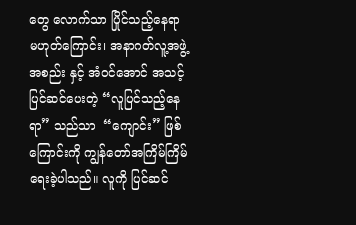တွေ လောက်သာ ပြိုင်သည့်နေရာ မဟုတ်ကြောင်း၊ အနာဂတ်လူ့အဖွဲ့အစည်း နှင့် အံဝင်အောင် အသင့်ပြင်ဆင်ပေးတဲ့ “လူပြင်သည့်နေရာ” သည်သာ  “ကျောင်း” ဖြစ်ကြောင်းကို ကျွန်တော်အကြိမ်ကြိမ် ရေးခဲ့ပါသည်။ လူကို ပြင်ဆင်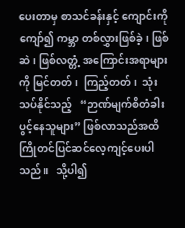ပေးတာမှ စာသင်ခန်းနှင့် ကျောင်းကိုကျော်၍ ကမ္ဘာ တစ်လွှားဖြစ်ခဲ့၊ ဖြစ်ဆဲ၊ ဖြစ်လတ္တံ့ အကြောင်းအရာများကို မြင်တတ်၊  ကြည့်တတ်၊  သုံးသပ်နိုင်သည့်   “ဉာဏ်မျက်စိတံခါးပွင့်နေသူများ” ဖြစ်လာသည်အထိ ကြိုတင်ပြင်ဆင်လေ့ကျင့်ပေးပါသည်။   သို့ပါ၍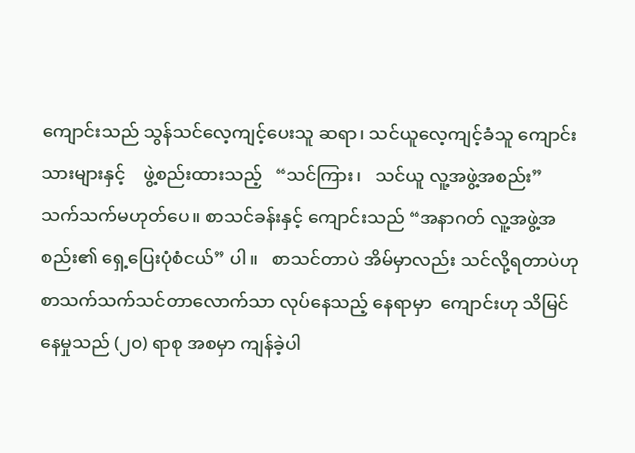ကျောင်းသည် သွန်သင်လေ့ကျင့်ပေးသူ ဆရာ၊ သင်ယူလေ့ကျင့်ခံသူ ကျောင်းသားများနှင့်    ဖွဲ့စည်းထားသည့်   “သင်ကြား၊   သင်ယူ လူ့အဖွဲ့အစည်း” သက်သက်မဟုတ်ပေ။ စာသင်ခန်းနှင့် ကျောင်းသည် “အနာဂတ် လူ့အဖွဲ့အစည်း၏ ရှေ့ပြေးပုံစံငယ်” ပါ။   စာသင်တာပဲ အိမ်မှာလည်း သင်လို့ရတာပဲဟု စာသက်သက်သင်တာလောက်သာ လုပ်နေသည့် နေရာမှာ  ကျောင်းဟု သိမြင်နေမှုသည် (၂၀) ရာစု အစမှာ ကျန်ခဲ့ပါ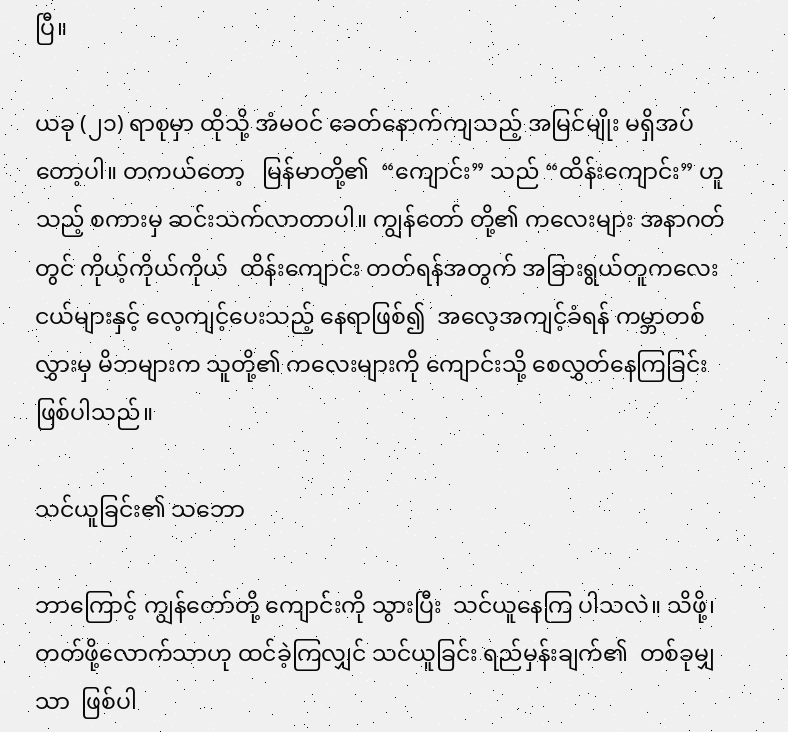ပြီ။

ယခု (၂၁) ရာစုမှာ ထိုသို့ အံမဝင် ခေတ်နောက်ကျသည့် အမြင်မျိုး မရှိအပ်တော့ပါ။ တကယ်တော့   မြန်မာတို့၏  “ကျောင်း” သည် “ထိန်းကျောင်း” ဟူသည့် စကားမှ ဆင်းသက်လာတာပါ။ ကျွန်တော် တို့၏ ကလေးများ အနာဂတ်တွင် ကိုယ့်ကိုယ်ကိုယ်  ထိန်းကျောင်း တတ်ရန်အတွက် အခြားရွယ်တူကလေးငယ်များနှင့် လေ့ကျင့်ပေးသည့် နေရာဖြစ်၍  အလေ့အကျင့်ခံရန် ကမ္ဘာတစ်လွှားမှ မိဘများက သူတို့၏ ကလေးများကို ကျောင်းသို့ စေလွှတ်နေကြခြင်းဖြစ်ပါသည်။

သင်ယူခြင်း၏ သဘော

ဘာကြောင့် ကျွန်တော်တို့ ကျောင်းကို သွားပြီး  သင်ယူနေကြ ပါသလဲ။ သိဖို့၊ တတ်ဖို့လောက်သာဟု ထင်ခဲ့ကြလျှင် သင်ယူခြင်း ရည်မှန်းချက်၏  တစ်ခုမျှသာ  ဖြစ်ပါ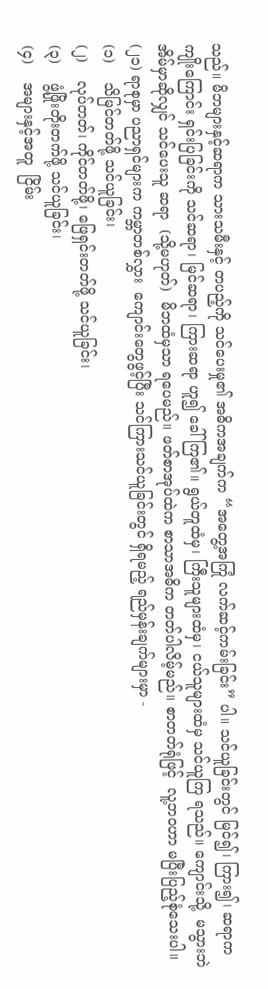သည်။ မိဘများနှင့်ဆရာက သားသမီးနှင့် တပည့်ကို သင်ပေးမှု၏ အဓိကအချက်က “အတွေ့အကြုံ လက်ဆင့်ကမ်းခြင်း” ပါ။ သင်ယူခြင်းတွင် မြင်၍၊ ကြား၍၊ ဆရာက ကျိုးကြောင်း ရှင်းပြခြင်းကို သင်ဆရာ၊ မြင်ဆရာ၊ ကြားဆရာ ဟူ၍ ခေါ်ကြ၏။ ရွယ်တူထံမှ၊ ကြီးသူများထံမှ၊ ငယ်သူများထံမှ သင်ယူကြ ရသည်။ ကျောင်းသို့  မသွားဘဲ  အိမ်မှာဆိုလျှင် သင်ပေးသူ ဆရာ  (သို့မဟုတ်)  မိဘထံမှသာ ရပေမည်။ ဖတ်စာအုပ်ထဲက စာသာအဓိက တတ်ပါလိမ့်မည်။ စာတတ်ရုံဖြင့်  လူ့ဘဝဟာ မပြီးပြည့်စုံသေးပါ။ (၂၁) ရာစုမှာ ပညာရှင်များက ကမ္ဘာတစ်လွှား  ကျောင်းတွေဖွင့်ပြီး သင်ကြားသင်ယူခြင်းတွင် ရှိရမည့် ရည်မှန်းချက်များမှာ -
(၁)    သိမြင်တတ်ဖို့ သင်ယူခြင်း၊
(၂)    လုပ်တတ်၊ ကိုင်တတ်ဖို့၊ ဖြေရှင်းတတ်ဖို့ သင်ယူခြင်း၊
(၃)    ဖွံ့ဖြိုးတိုးတက်ဖို့ သင်ယူခြင်း၊
(၄)    အများနှင့်အတူ  ငြိမ်း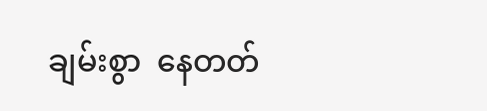ချမ်းစွာ  နေတတ်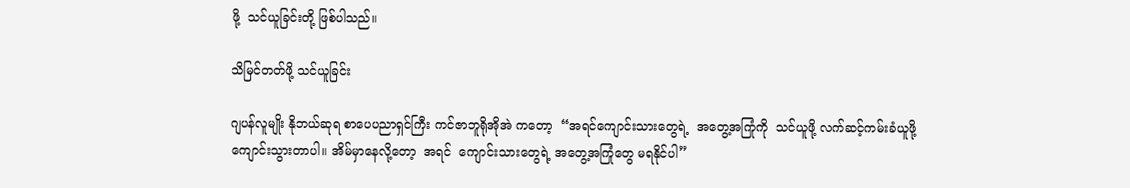ဖို့  သင်ယူခြင်းတို့ ဖြစ်ပါသည်။

သိမြင်တတ်ဖို့ သင်ယူခြင်း

ဂျပန်လူမျိုး နိုဘယ်ဆုရ စာပေပညာရှင်ကြီး ကင်ဇာဘူရိုအိုအဲ ကတော့  “အရင်ကျောင်းသားတွေရဲ့  အတွေ့အကြုံကို  သင်ယူဖို့ လက်ဆင့်ကမ်းခံယူဖို့ ကျောင်းသွားတာပါ။ အိမ်မှာနေလို့တော့  အရင်  ကျောင်းသားတွေရဲ့ အတွေ့အကြုံတွေ မရနိုင်ပါ”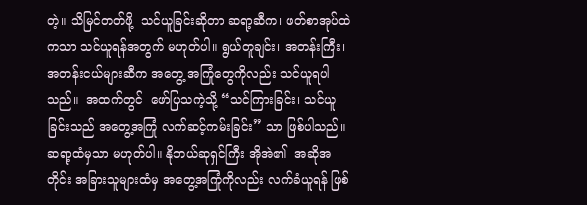တဲ့။ သိမြင်တတ်ဖို့  သင်ယူခြင်းဆိုတာ ဆရာ့ဆီက၊ ဖတ်စာအုပ်ထဲကသာ သင်ယူရန်အတွက် မဟုတ်ပါ။ ရွယ်တူချင်း၊ အတန်းကြီး၊ အတန်းငယ်များဆီက အတွေ့ အကြုံတွေကိုလည်း သင်ယူရပါသည်။  အထက်တွင်  ဖော်ပြသကဲ့သို့ “သင်ကြားခြင်း၊ သင်ယူခြင်းသည် အတွေ့အကြုံ လက်ဆင့်ကမ်းခြင်း” သာ ဖြစ်ပါသည်။ ဆရာ့ထံမှသာ မဟုတ်ပါ။ နိုဘယ်ဆုရှင်ကြီး အိုအဲ၏  အဆိုအတိုင်း အခြားသူများထံမှ အတွေ့အကြုံကိုလည်း လက်ခံယူရန် ဖြစ်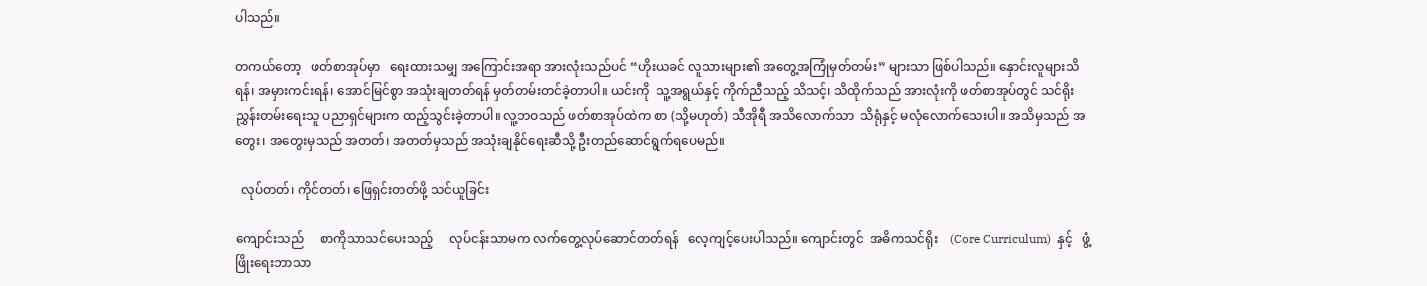ပါသည်။

တကယ်တော့   ဖတ်စာအုပ်မှာ   ရေးထားသမျှ အကြောင်းအရာ အားလုံးသည်ပင် “ဟိုးယခင် လူသားများ၏ အတွေ့အကြုံမှတ်တမ်း” များသာ ဖြစ်ပါသည်။ နှောင်းလူများသိရန်၊ အမှားကင်းရန်၊ အောင်မြင်စွာ အသုံးချတတ်ရန် မှတ်တမ်းတင်ခဲ့တာပါ။ ယင်းကို  သူ့အရွယ်နှင့် ကိုက်ညီသည့် သိသင့်၊ သိထိုက်သည် အားလုံးကို ဖတ်စာအုပ်တွင် သင်ရိုး ညွှန်းတမ်းရေးသူ ပညာရှင်များက ထည့်သွင်းခဲ့တာပါ။ လူ့ဘဝသည် ဖတ်စာအုပ်ထဲက စာ (သို့မဟုတ်) သီအိုရီ အသိလောက်သာ  သိရုံနှင့် မလုံလောက်သေးပါ။ အသိမှသည် အတွေး၊ အတွေးမှသည် အတတ်၊ အတတ်မှသည် အသုံးချနိုင်ရေးဆီသို့ ဦးတည်ဆောင်ရွက်ရပေမည်။

  လုပ်တတ်၊ ကိုင်တတ်၊ ဖြေရှင်းတတ်ဖို့ သင်ယူခြင်း

ကျောင်းသည်     စာကိုသာသင်ပေးသည့်     လုပ်ငန်းသာမက လက်တွေ့လုပ်ဆောင်တတ်ရန်   လေ့ကျင့်ပေးပါသည်။ ကျောင်းတွင်  အဓိကသင်ရိုး    (Core Curriculum)  နှင့်   ဖွံ့ဖြိုးရေးဘာသာ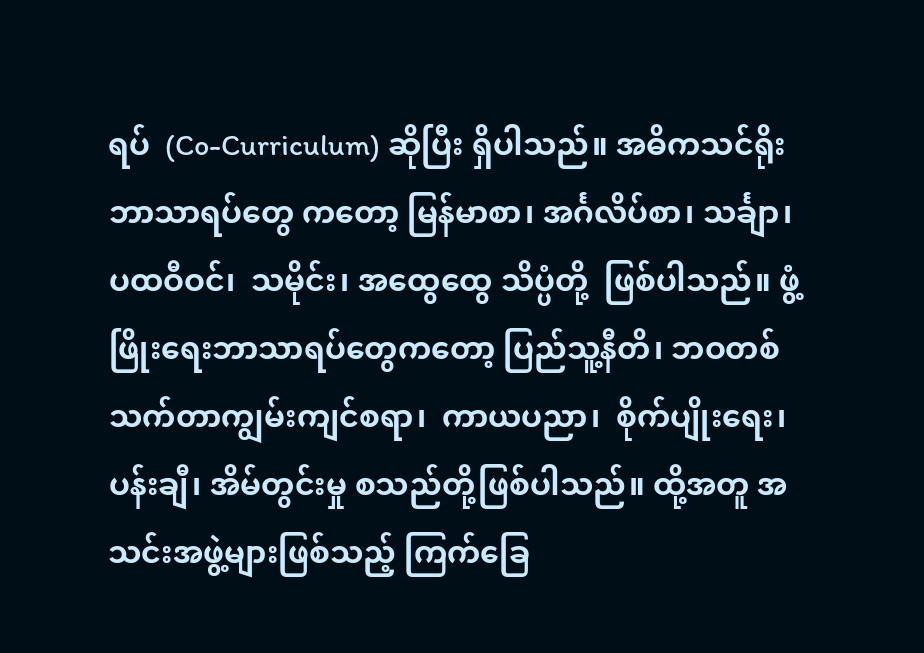ရပ်  (Co-Curriculum) ဆိုပြီး ရှိပါသည်။ အဓိကသင်ရိုးဘာသာရပ်တွေ ကတော့ မြန်မာစာ၊ အင်္ဂလိပ်စာ၊ သင်္ချာ၊ ပထဝီဝင်၊  သမိုင်း၊ အထွေထွေ သိပ္ပံတို့  ဖြစ်ပါသည်။ ဖွံ့ဖြိုးရေးဘာသာရပ်တွေကတော့ ပြည်သူ့နီတိ၊ ဘဝတစ်သက်တာကျွမ်းကျင်စရာ၊  ကာယပညာ၊  စိုက်ပျိုးရေး၊  ပန်းချီ၊ အိမ်တွင်းမှု စသည်တို့ဖြစ်ပါသည်။ ထို့အတူ အသင်းအဖွဲ့များဖြစ်သည့် ကြက်ခြေ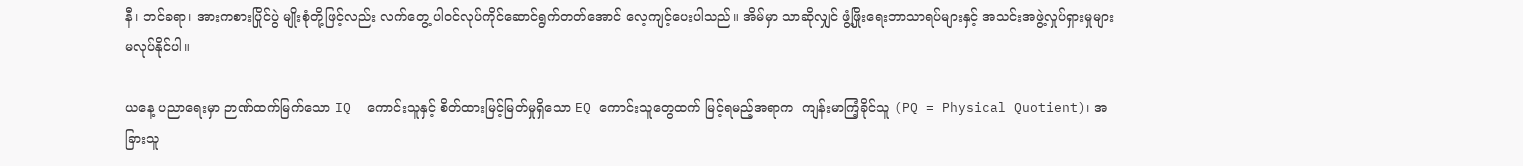နီ၊ ဘင်ခရာ၊ အားကစားပြိုင်ပွဲ မျိုးစုံတို့ဖြင့်လည်း လက်တွေ့ ပါဝင်လုပ်ကိုင်ဆောင်ရွက်တတ်အောင် လေ့ကျင့်ပေးပါသည်။ အိမ်မှာ သာဆိုလျှင် ဖွံ့ဖြိုးရေးဘာသာရပ်များနှင့် အသင်းအဖွဲ့လှုပ်ရှားမှုများ မလုပ်နိုင်ပါ။

ယနေ့ ပညာရေးမှာ ဉာဏ်ထက်မြက်သော IQ  ကောင်းသူနှင့် စိတ်ထားမြင့်မြတ်မှုရှိသော EQ ကောင်းသူတွေထက် မြင့်ရမည့်အရာက  ကျန်းမာကြံ့ခိုင်သူ (PQ = Physical Quotient)၊ အခြားသူ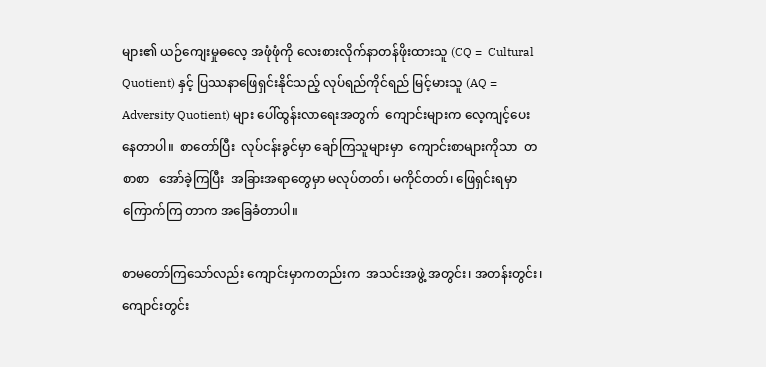များ၏ ယဉ်ကျေးမှုဓလေ့ အဖုံဖုံကို လေးစားလိုက်နာတန်ဖိုးထားသူ (CQ =  Cultural Quotient) နှင့် ပြဿနာဖြေရှင်းနိုင်သည့် လုပ်ရည်ကိုင်ရည် မြင့်မားသူ (AQ = Adversity Quotient) များ ပေါ်ထွန်းလာရေးအတွက်  ကျောင်းများက လေ့ကျင့်ပေးနေတာပါ။  စာတော်ပြီး  လုပ်ငန်းခွင်မှာ ချော်ကြသူများမှာ  ကျောင်းစာများကိုသာ  တစာစာ   အော်ခဲ့ကြပြီး  အခြားအရာတွေမှာ မလုပ်တတ်၊ မကိုင်တတ်၊ ဖြေရှင်းရမှာ ကြောက်ကြ တာက အခြေခံတာပါ။

စာမတော်ကြသော်လည်း ကျောင်းမှာကတည်းက  အသင်းအဖွဲ့ အတွင်း၊ အတန်းတွင်း၊ ကျောင်းတွင်း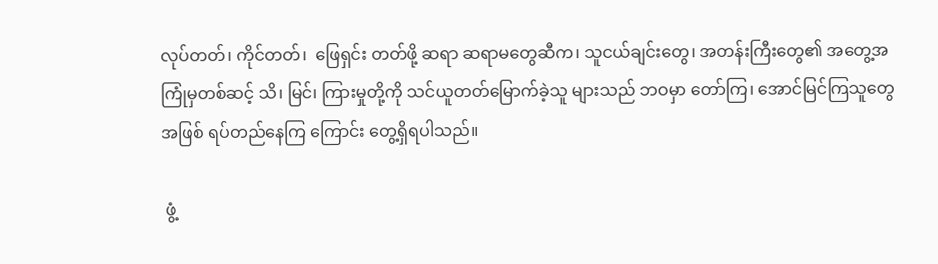လုပ်တတ်၊ ကိုင်တတ်၊  ဖြေရှင်း တတ်ဖို့ ဆရာ ဆရာမတွေဆီက၊ သူငယ်ချင်းတွေ၊ အတန်းကြီးတွေ၏ အတွေ့အကြုံမှတစ်ဆင့် သိ၊ မြင်၊ ကြားမှုတို့ကို သင်ယူတတ်မြောက်ခဲ့သူ များသည် ဘဝမှာ တော်ကြ၊ အောင်မြင်ကြသူတွေအဖြစ် ရပ်တည်နေကြ ကြောင်း တွေ့ရှိရပါသည်။

 ဖွံ့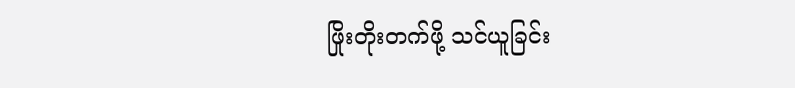ဖြိုးတိုးတက်ဖို့ သင်ယူခြင်း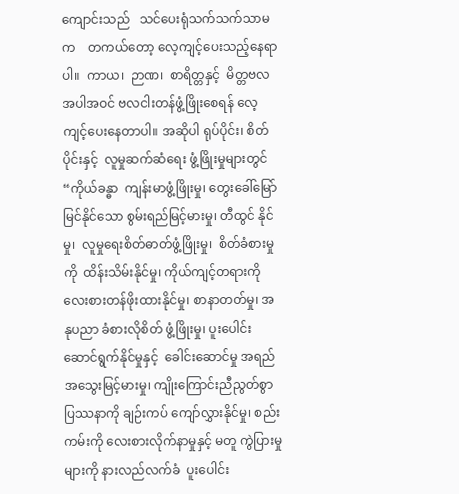ကျောင်းသည်   သင်ပေးရုံသက်သက်သာမက    တကယ်တော့ လေ့ကျင့်ပေးသည့်နေရာပါ။  ကာယ၊  ဉာဏ၊  စာရိတ္တနှင့်  မိတ္တဗလ  အပါအဝင် ဗလငါးတန်ဖွံ့ဖြိုးစေရန် လေ့ကျင့်ပေးနေတာပါ။ အဆိုပါ ရုပ်ပိုင်း၊ စိတ်ပိုင်းနှင့်  လူမှုဆက်ဆံရေး ဖွံ့ဖြိုးမှုများတွင် “ကိုယ်ခန္ဓာ  ကျန်းမာဖွံ့ဖြိုးမှု၊ တွေးခေါ်မြော်မြင်နိုင်သော စွမ်းရည်မြင့်မားမှု၊ တီထွင် နိုင်မှု၊  လူမှုရေးစိတ်ဓာတ်ဖွံ့ဖြိုးမှု၊  စိတ်ခံစားမှုကို  ထိန်းသိမ်းနိုင်မှု၊ ကိုယ်ကျင့်တရားကို လေးစားတန်ဖိုးထားနိုင်မှု၊ စာနာတတ်မှု၊ အနုပညာ ခံစားလိုစိတ် ဖွံ့ဖြိုးမှု၊ ပူးပေါင်းဆောင်ရွက်နိုင်မှုနှင့်  ခေါင်းဆောင်မှု အရည်အသွေးမြင့်မားမှု၊ ကျိုးကြောင်းညီညွတ်စွာ ပြဿနာကို ချဉ်းကပ် ကျော်လွှားနိုင်မှု၊ စည်းကမ်းကို လေးစားလိုက်နာမှုနှင့် မတူ ကွဲပြားမှု များကို နားလည်လက်ခံ  ပူးပေါင်း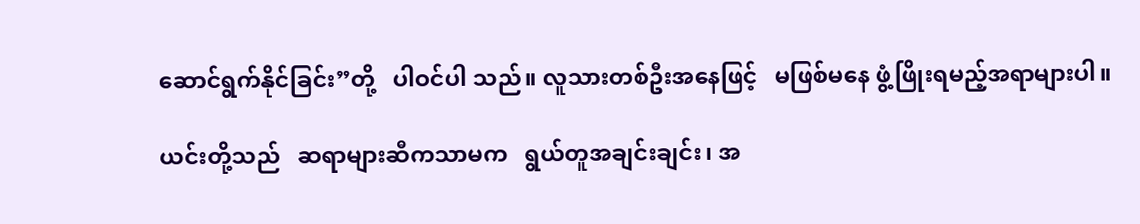ဆောင်ရွက်နိုင်ခြင်း”တို့   ပါဝင်ပါ သည်။ လူသားတစ်ဦးအနေဖြင့်   မဖြစ်မနေ ဖွံ့ဖြိုးရမည့်အရာများပါ။

ယင်းတို့သည်   ဆရာများဆီကသာမက   ရွယ်တူအချင်းချင်း၊ အ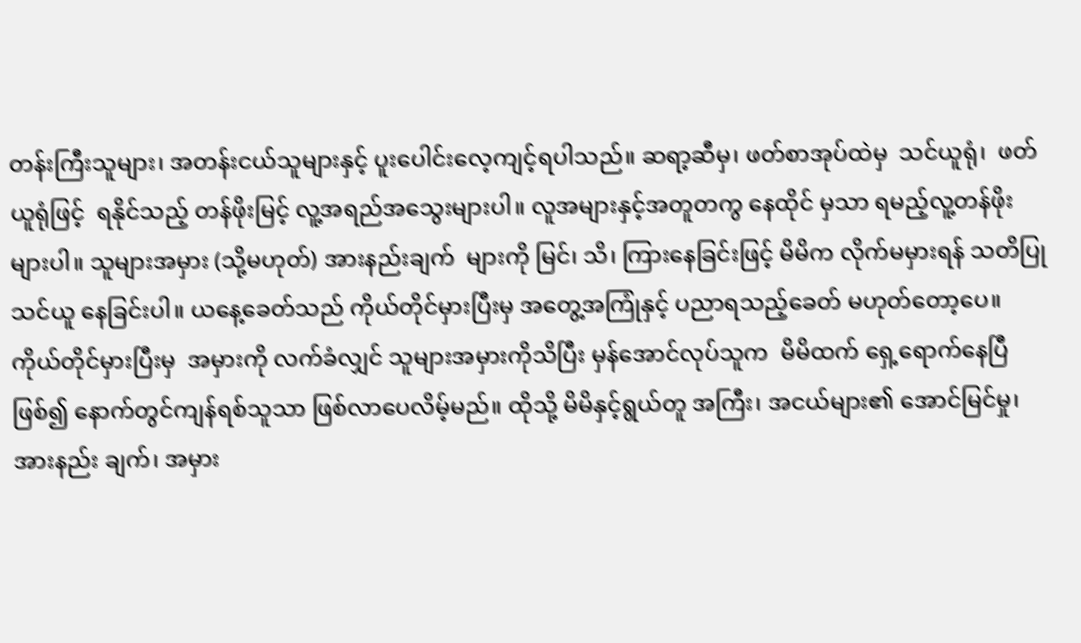တန်းကြီးသူများ၊ အတန်းငယ်သူများနှင့် ပူးပေါင်းလေ့ကျင့်ရပါသည်။ ဆရာ့ဆီမှ၊ ဖတ်စာအုပ်ထဲမှ  သင်ယူရုံ၊  ဖတ်ယူရုံဖြင့်  ရနိုင်သည့် တန်ဖိုးမြင့် လူ့အရည်အသွေးများပါ။ လူအများနှင့်အတူတကွ နေထိုင် မှသာ ရမည့်လူ့တန်ဖိုးများပါ။ သူများအမှား (သို့မဟုတ်) အားနည်းချက်  များကို မြင်၊ သိ၊ ကြားနေခြင်းဖြင့် မိမိက လိုက်မမှားရန် သတိပြု သင်ယူ နေခြင်းပါ။ ယနေ့ခေတ်သည် ကိုယ်တိုင်မှားပြီးမှ အတွေ့အကြုံနှင့် ပညာရသည့်ခေတ် မဟုတ်တော့ပေ။  ကိုယ်တိုင်မှားပြီးမှ  အမှားကို လက်ခံလျှင် သူများအမှားကိုသိပြီး မှန်အောင်လုပ်သူက  မိမိထက် ရှေ့ရောက်နေပြီဖြစ်၍ နောက်တွင်ကျန်ရစ်သူသာ ဖြစ်လာပေလိမ့်မည်။ ထိုသို့ မိမိနှင့်ရွယ်တူ အကြီး၊ အငယ်များ၏ အောင်မြင်မှု၊ အားနည်း ချက်၊ အမှား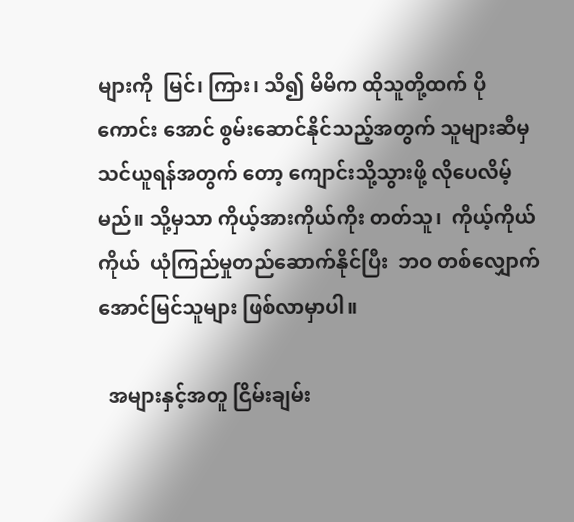များကို  မြင်၊ ကြား၊ သိ၍ မိမိက ထိုသူတို့ထက် ပိုကောင်း အောင် စွမ်းဆောင်နိုင်သည့်အတွက် သူများဆီမှ သင်ယူရန်အတွက် တော့ ကျောင်းသို့သွားဖို့ လိုပေလိမ့်မည်။ သို့မှသာ ကိုယ့်အားကိုယ်ကိုး တတ်သူ၊  ကိုယ့်ကိုယ်ကိုယ်  ယုံကြည်မှုတည်ဆောက်နိုင်ပြီး  ဘဝ တစ်လျှောက် အောင်မြင်သူများ ဖြစ်လာမှာပါ။

  အများနှင့်အတူ ငြိမ်းချမ်း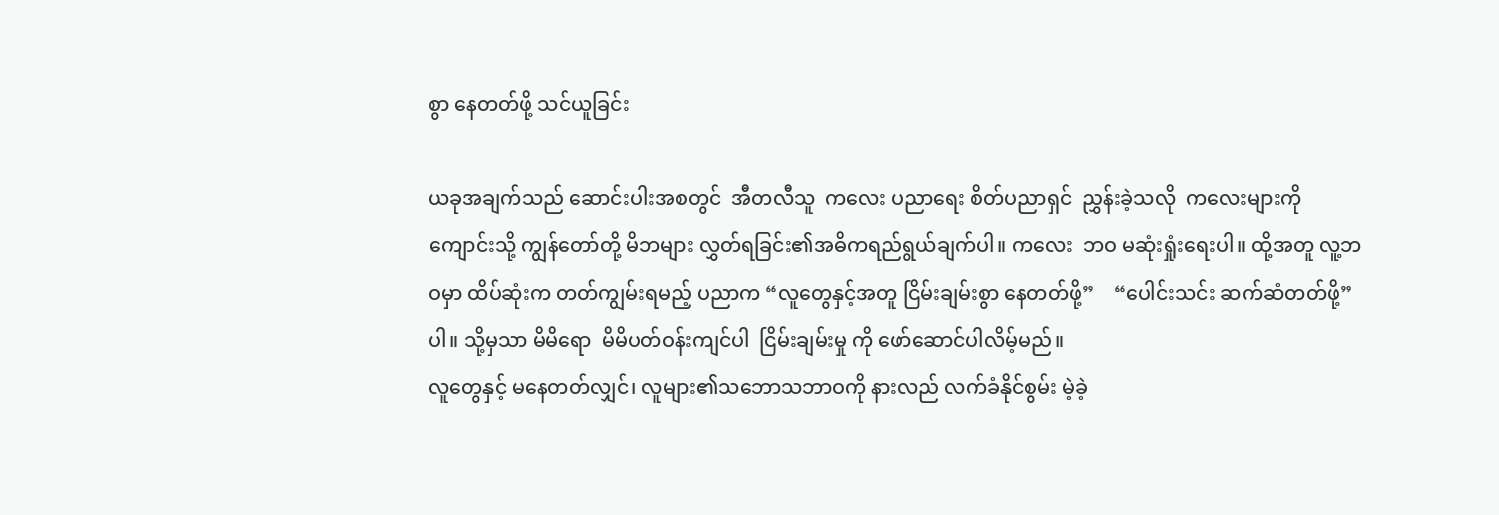စွာ နေတတ်ဖို့ သင်ယူခြင်း

ယခုအချက်သည် ဆောင်းပါးအစတွင်  အီတလီသူ  ကလေး ပညာရေး စိတ်ပညာရှင်  ညွှန်းခဲ့သလို  ကလေးများကို ကျောင်းသို့ ကျွန်တော်တို့ မိဘများ လွှတ်ရခြင်း၏အဓိကရည်ရွယ်ချက်ပါ။ ကလေး  ဘဝ မဆုံးရှုံးရေးပါ။ ထို့အတူ လူ့ဘဝမှာ ထိပ်ဆုံးက တတ်ကျွမ်းရမည့် ပညာက “လူတွေနှင့်အတူ ငြိမ်းချမ်းစွာ နေတတ်ဖို့”    “ပေါင်းသင်း ဆက်ဆံတတ်ဖို့”ပါ။ သို့မှသာ မိမိရော  မိမိပတ်ဝန်းကျင်ပါ  ငြိမ်းချမ်းမှု ကို ဖော်ဆောင်ပါလိမ့်မည်။
လူတွေနှင့် မနေတတ်လျှင်၊ လူများ၏သဘောသဘာဝကို နားလည် လက်ခံနိုင်စွမ်း မဲ့ခဲ့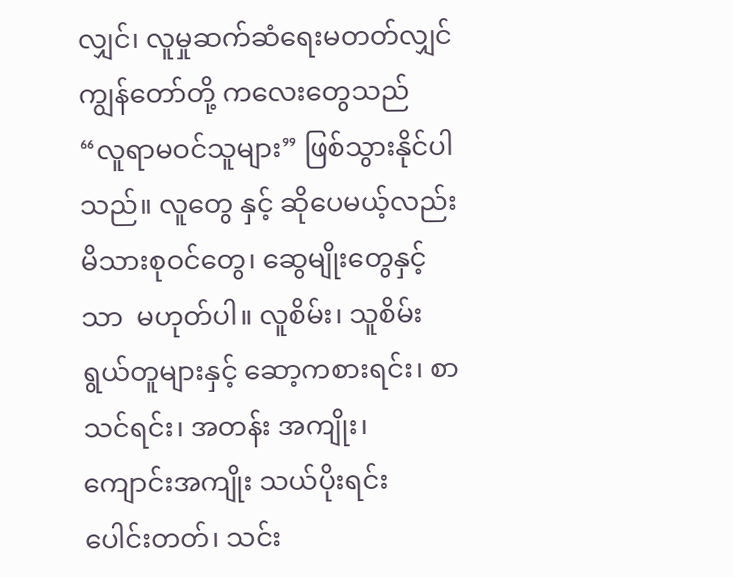လျှင်၊ လူမှုဆက်ဆံရေးမတတ်လျှင် ကျွန်တော်တို့ ကလေးတွေသည် “လူရာမဝင်သူများ” ဖြစ်သွားနိုင်ပါသည်။ လူတွေ နှင့် ဆိုပေမယ့်လည်း မိသားစုဝင်တွေ၊ ဆွေမျိုးတွေနှင့်သာ  မဟုတ်ပါ။ လူစိမ်း၊ သူစိမ်းရွယ်တူများနှင့် ဆော့ကစားရင်း၊ စာသင်ရင်း၊ အတန်း အကျိုး၊ ကျောင်းအကျိုး သယ်ပိုးရင်း  ပေါင်းတတ်၊ သင်း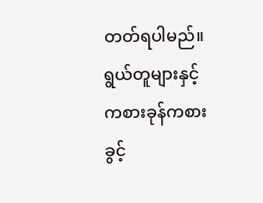တတ်ရပါမည်။ ရွယ်တူများနှင့် ကစားခုန်ကစားခွင့်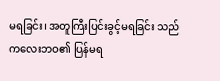မရခြင်း၊ အတူကြီးပြင်းခွင့်မရခြင်း သည် ကလေးဘဝ၏ ပြန်မရ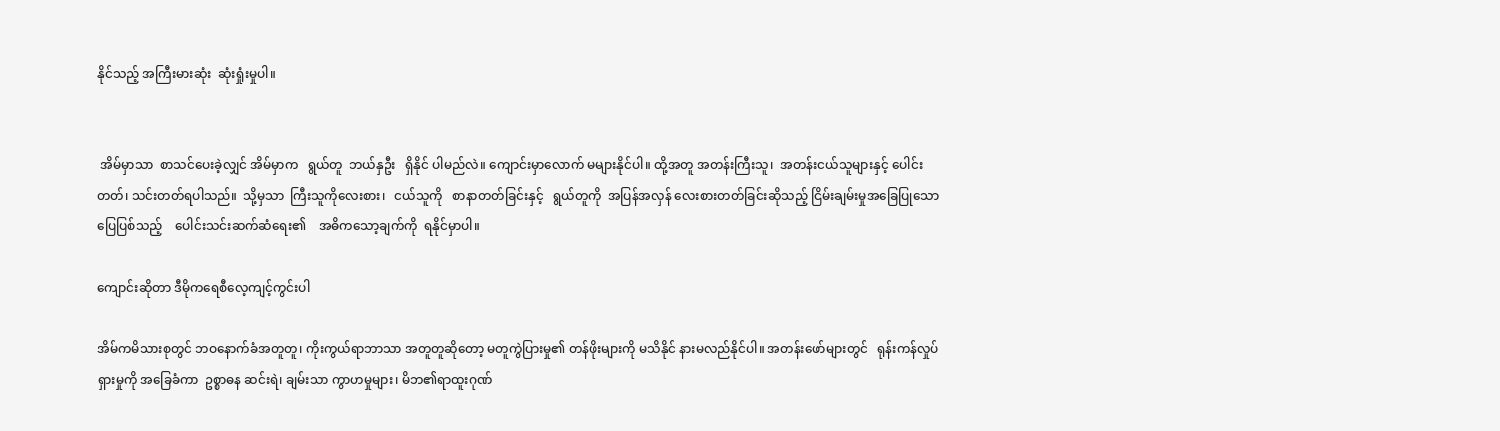နိုင်သည့် အကြီးမားဆုံး  ဆုံးရှုံးမှုပါ။


 အိမ်မှာသာ  စာသင်ပေးခဲ့လျှင် အိမ်မှာက   ရွယ်တူ  ဘယ်နှဦး   ရှိနိုင် ပါမည်လဲ။ ကျောင်းမှာလောက် မများနိုင်ပါ။ ထို့အတူ အတန်းကြီးသူ၊  အတန်းငယ်သူများနှင့် ပေါင်းတတ်၊ သင်းတတ်ရပါသည်။  သို့မှသာ  ကြီးသူကိုလေးစား၊   ငယ်သူကို   စာနာတတ်ခြင်းနှင့်   ရွယ်တူကို  အပြန်အလှန် လေးစားတတ်ခြင်းဆိုသည့် ငြိမ်းချမ်းမှုအခြေပြုသော ပြေပြစ်သည့်    ပေါင်းသင်းဆက်ဆံရေး၏    အဓိကသော့ချက်ကို  ရနိုင်မှာပါ။

ကျောင်းဆိုတာ ဒီမိုကရေစီလေ့ကျင့်ကွင်းပါ

အိမ်ကမိသားစုတွင် ဘဝနောက်ခံအတူတူ၊ ကိုးကွယ်ရာဘာသာ အတူတူဆိုတော့ မတူကွဲပြားမှု၏ တန်ဖိုးများကို မသိနိုင် နားမလည်နိုင်ပါ။ အတန်းဖော်များတွင်   ရုန်းကန်လှုပ်ရှားမှုကို အခြေခံကာ  ဥစ္စာဓန ဆင်းရဲ၊ ချမ်းသာ ကွာဟမှုများ၊ မိဘ၏ရာထူးဂုဏ်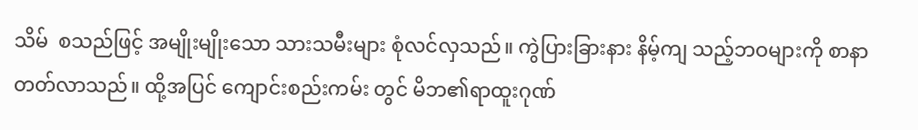သိမ်  စသည်ဖြင့် အမျိုးမျိုးသော သားသမီးများ စုံလင်လှသည်။ ကွဲပြားခြားနား နိမ့်ကျ သည့်ဘဝများကို စာနာတတ်လာသည်။ ထို့အပြင် ကျောင်းစည်းကမ်း တွင် မိဘ၏ရာထူးဂုဏ်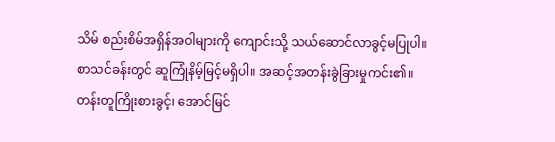သိမ် စည်းစိမ်အရှိန်အဝါများကို ကျောင်းသို့ သယ်ဆောင်လာခွင့်မပြုပါ။ စာသင်ခန်းတွင် ဆူကြုံနိမ့်မြင့်မရှိပါ။ အဆင့်အတန်းခွဲခြားမှုကင်း၏။ တန်းတူကြိုးစားခွင့်၊ အောင်မြင်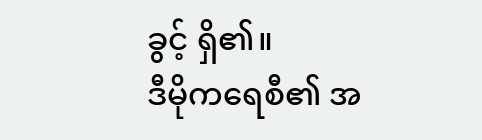ခွင့် ရှိ၏။
ဒီမိုကရေစီ၏ အ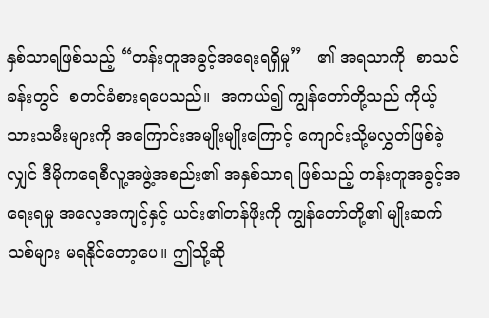နှစ်သာရဖြစ်သည့် “တန်းတူအခွင့်အရေးရရှိမှု”   ၏ အရသာကို  စာသင်ခန်းတွင်  စတင်ခံစားရပေသည်။  အကယ်၍ ကျွန်တော်တို့သည် ကိုယ့်သားသမီးများကို အကြောင်းအမျိုးမျိုးကြောင့် ကျောင်းသို့မလွှတ်ဖြစ်ခဲ့လျှင် ဒီမိုကရေစီလူ့အဖွဲ့အစည်း၏ အနှစ်သာရ ဖြစ်သည့် တန်းတူအခွင့်အရေးရမှု အလေ့အကျင့်နှင့် ယင်း၏တန်ဖိုးကို ကျွန်တော်တို့၏ မျိုးဆက်သစ်များ မရနိုင်တော့ပေ။ ဤသို့ဆို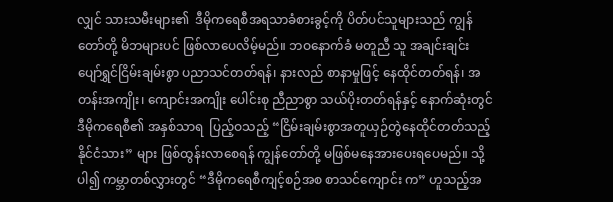လျှင် သားသမီးများ၏  ဒီမိုကရေစီအရသာခံစားခွင့်ကို ပိတ်ပင်သူများသည် ကျွန်တော်တို့ မိဘများပင် ဖြစ်လာပေလိမ့်မည်။ ဘဝနောက်ခံ မတူညီ သူ အချင်းချင်း ပျော်ရွှင်ငြိမ်းချမ်းစွာ ပညာသင်တတ်ရန်၊ နားလည် စာနာမှုဖြင့် နေထိုင်တတ်ရန်၊ အတန်းအကျိုး၊ ကျောင်းအကျိုး ပေါင်းစု ညီညာစွာ သယ်ပိုးတတ်ရန်နှင့် နောက်ဆုံးတွင် ဒီမိုကရေစီ၏ အနှစ်သာရ  ပြည့်ဝသည့် “ငြိမ်းချမ်းစွာအတူယှဉ်တွဲနေထိုင်တတ်သည့် နိုင်ငံသား” များ ဖြစ်ထွန်းလာစေရန် ကျွန်တော်တို့ မဖြစ်မနေအားပေးရပေမည်။ သို့ပါ၍ ကမ္ဘာတစ်လွှားတွင် “ဒီမိုကရေစီကျင့်စဉ်အစ စာသင်ကျောင်း က” ဟူသည့်အ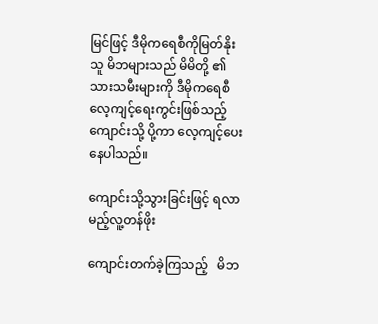မြင်ဖြင့် ဒီမိုကရေစီကိုမြတ်နိုးသူ မိဘများသည် မိမိတို့ ၏သားသမီးများကို ဒီမိုကရေစီလေ့ကျင့်ရေးကွင်းဖြစ်သည့် ကျောင်းသို့ ပို့ကာ လေ့ကျင့်ပေးနေပါသည်။

ကျောင်းသို့သွားခြင်းဖြင့် ရလာမည့်လူ့တန်ဖိုး

ကျောင်းတက်ခဲ့ကြသည့်   မိဘ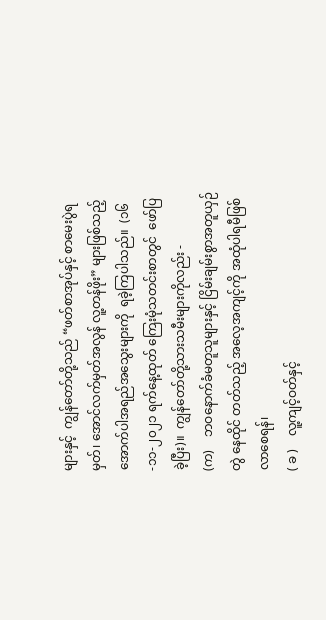များနှင့်  ကျွန်တော်တို့သည် “ဖတ်စာအုပ်နှင့် စာမေးပွဲရမှတ်၊ အောင်လက်မှတ်အလွန် လူ့တန်ဖိုး” များဖြစ်သည့်   အောက်ပါအရည်အသွေးများကို  ရခဲ့ကြပါသည်။  (၁၆-၁၁-၂၀၂၁ ရက်နေ့ထုတ် ကြေးမုံသတင်းစာတွင်  ဖော်ပြခဲ့ပြီး)။  ကျွန်တော်တို့သားသမီးများကိုလည်း -
(က)    ဘဝနောက်ခံမတူသူများနှင့် ငြိမ်းချမ်းစွာအတူယှဉ်တွဲ နေထိုင် တတ်သည့် အလေ့အကျင့်ကို အထုံပါရမီဖြစ်လာစေရန်၊
( ခ )    လူ့ကျင့်ဝတ်နှင့်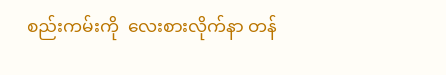စည်းကမ်းကို  လေးစားလိုက်နာ တန်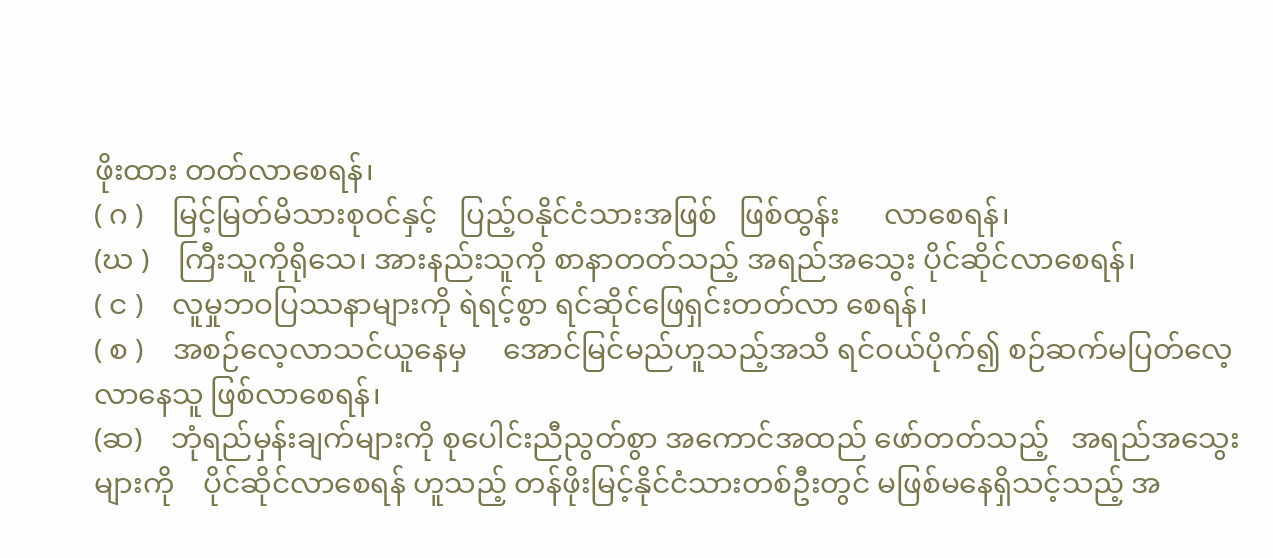ဖိုးထား တတ်လာစေရန်၊
( ဂ )    မြင့်မြတ်မိသားစုဝင်နှင့်   ပြည့်ဝနိုင်ငံသားအဖြစ်   ဖြစ်ထွန်း      လာစေရန်၊
(ဃ )    ကြီးသူကိုရိုသေ၊ အားနည်းသူကို စာနာတတ်သည့် အရည်အသွေး ပိုင်ဆိုင်လာစေရန်၊
( င )    လူမှုဘဝပြဿနာများကို ရဲရင့်စွာ ရင်ဆိုင်ဖြေရှင်းတတ်လာ စေရန်၊
( စ )    အစဉ်လေ့လာသင်ယူနေမှ     အောင်မြင်မည်ဟူသည့်အသိ ရင်ဝယ်ပိုက်၍ စဉ်ဆက်မပြတ်လေ့လာနေသူ ဖြစ်လာစေရန်၊
(ဆ)    ဘုံရည်မှန်းချက်များကို စုပေါင်းညီညွတ်စွာ အကောင်အထည် ဖော်တတ်သည့်   အရည်အသွေးများကို    ပိုင်ဆိုင်လာစေရန် ဟူသည့် တန်ဖိုးမြင့်နိုင်ငံသားတစ်ဦးတွင် မဖြစ်မနေရှိသင့်သည့် အ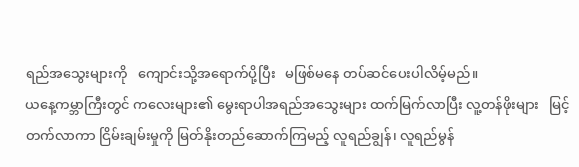ရည်အသွေးများကို   ကျောင်းသို့အရောက်ပို့ပြီး   မဖြစ်မနေ တပ်ဆင်ပေးပါလိမ့်မည်။
ယနေ့ကမ္ဘာကြီးတွင် ကလေးများ၏ မွေးရာပါအရည်အသွေးများ ထက်မြက်လာပြီး လူ့တန်ဖိုးများ   မြင့်တက်လာကာ ငြိမ်းချမ်းမှုကို မြတ်နိုးတည်ဆောက်ကြမည့် လူရည်ချွန်၊ လူရည်မွန်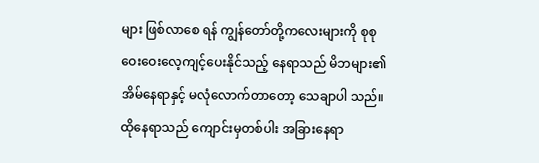များ ဖြစ်လာစေ ရန် ကျွန်တော်တို့ကလေးများကို စုစုဝေးဝေးလေ့ကျင့်ပေးနိုင်သည့် နေရာသည် မိဘများ၏အိမ်နေရာနှင့် မလုံလောက်တာတော့ သေချာပါ သည်။ ထိုနေရာသည် ကျောင်းမှတစ်ပါး အခြားနေရာ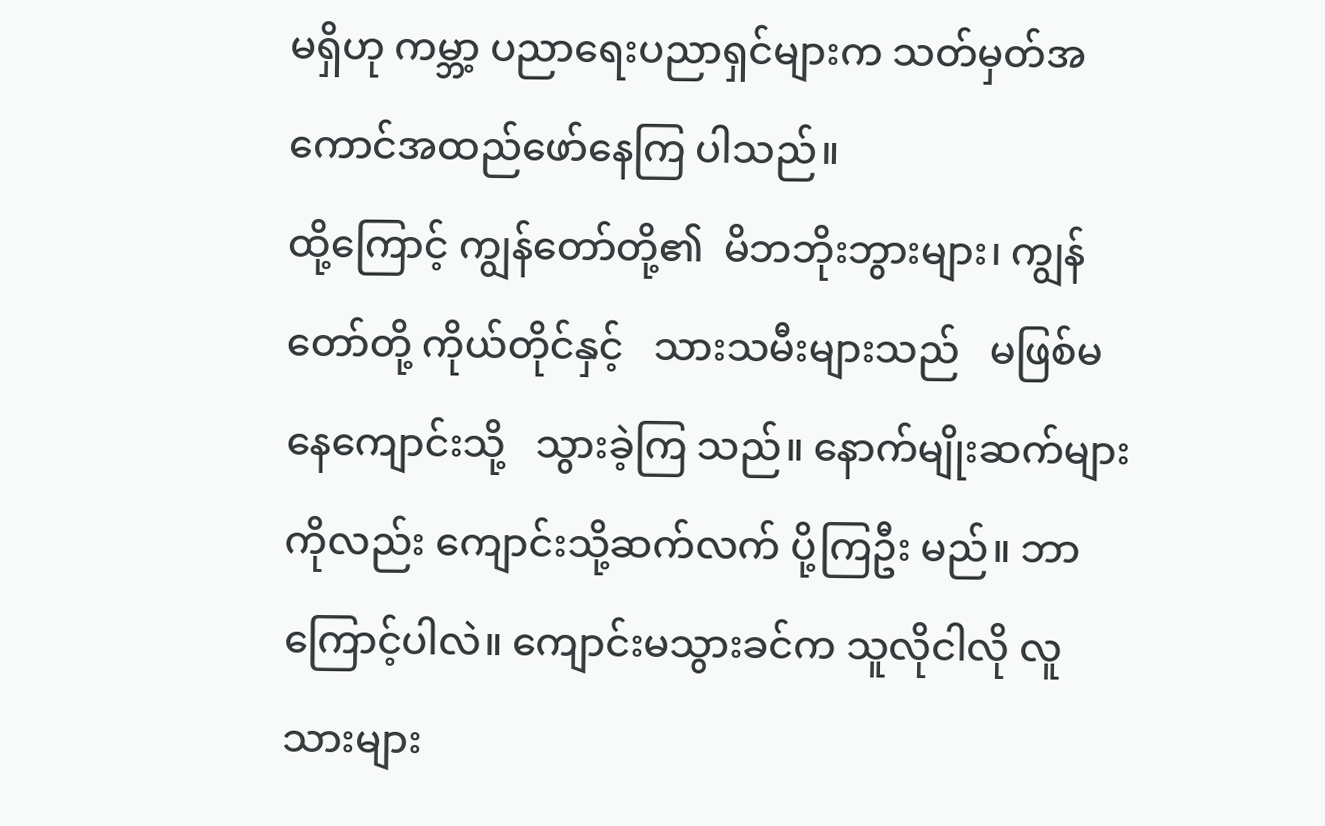မရှိဟု ကမ္ဘာ့ ပညာရေးပညာရှင်များက သတ်မှတ်အကောင်အထည်ဖော်နေကြ ပါသည်။
ထို့ကြောင့် ကျွန်တော်တို့၏  မိဘဘိုးဘွားများ၊ ကျွန်တော်တို့ ကိုယ်တိုင်နှင့်   သားသမီးများသည်   မဖြစ်မနေကျောင်းသို့   သွားခဲ့ကြ သည်။ နောက်မျိုးဆက်များကိုလည်း ကျောင်းသို့ဆက်လက် ပို့ကြဦး မည်။ ဘာကြောင့်ပါလဲ။ ကျောင်းမသွားခင်က သူလိုငါလို လူသားများ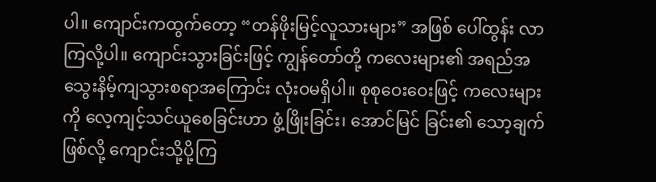ပါ။ ကျောင်းကထွက်တော့ “တန်ဖိုးမြင့်လူသားများ” အဖြစ် ပေါ်ထွန်း လာကြလို့ပါ။ ကျောင်းသွားခြင်းဖြင့် ကျွန်တော်တို့ ကလေးများ၏ အရည်အသွေးနိမ့်ကျသွားစရာအကြောင်း လုံးဝမရှိပါ။ စုစုဝေးဝေးဖြင့် ကလေးများကို လေ့ကျင့်သင်ယူစေခြင်းဟာ ဖွံ့ဖြိုးခြင်း၊ အောင်မြင် ခြင်း၏ သော့ချက်ဖြစ်လို့ ကျောင်းသို့ပို့ကြ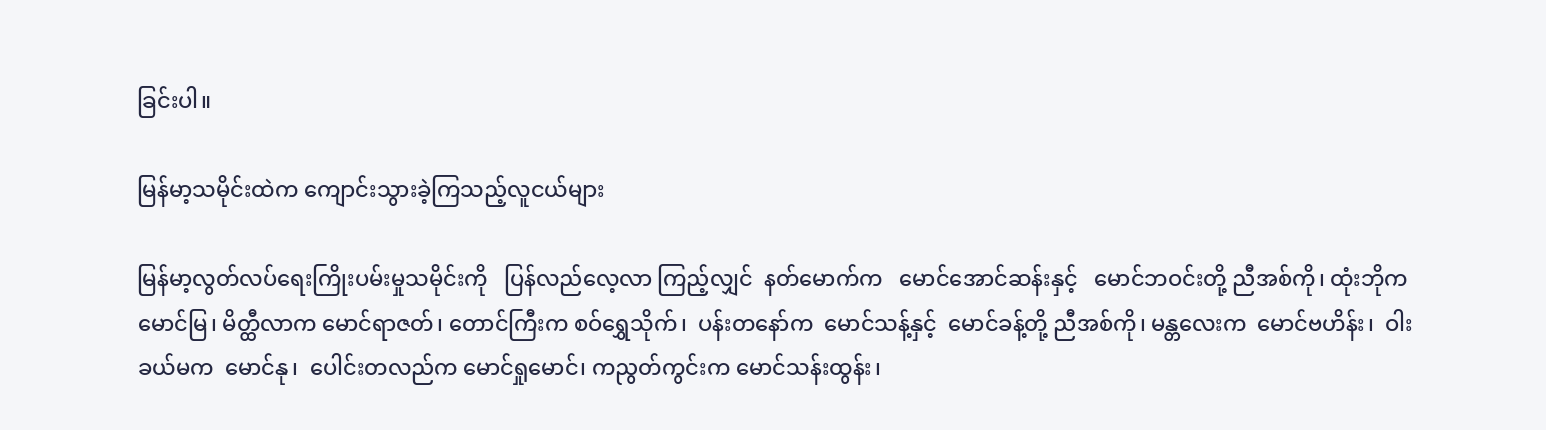ခြင်းပါ။

မြန်မာ့သမိုင်းထဲက ကျောင်းသွားခဲ့ကြသည့်လူငယ်များ

မြန်မာ့လွတ်လပ်ရေးကြိုးပမ်းမှုသမိုင်းကို   ပြန်လည်လေ့လာ ကြည့်လျှင်  နတ်မောက်က   မောင်အောင်ဆန်းနှင့်   မောင်ဘဝင်းတို့ ညီအစ်ကို၊ ထုံးဘိုက မောင်မြ၊ မိတ္ထီလာက မောင်ရာဇတ်၊ တောင်ကြီးက စဝ်ရွှေသိုက်၊  ပန်းတနော်က  မောင်သန့်နှင့်  မောင်ခန့်တို့ ညီအစ်ကို၊ မန္တလေးက  မောင်ဗဟိန်း၊  ဝါးခယ်မက  မောင်နု၊  ပေါင်းတလည်က မောင်ရှုမောင်၊ ကညွတ်ကွင်းက မောင်သန်းထွန်း၊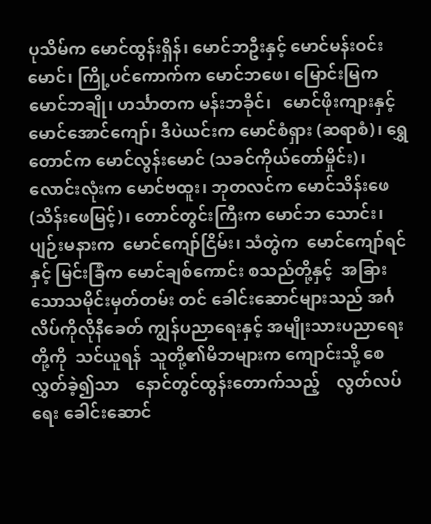ပုသိမ်က မောင်ထွန်းရှိန်၊ မောင်ဘဦးနှင့် မောင်မန်းဝင်းမောင်၊ ကြို့ပင်ကောက်က မောင်ဘဖေ၊ မြောင်းမြက မောင်ဘချို၊ ဟင်္သာတက မန်းဘခိုင်၊   မောင်ဖိုးကျားနှင့် မောင်အောင်ကျော်၊ ဒီပဲယင်းက မောင်စံရှား (ဆရာစံ)၊ ရွှေတောင်က မောင်လွန်းမောင် (သခင်ကိုယ်တော်မှိုင်း)၊ လောင်းလုံးက မောင်ဗထူး၊ ဘုတလင်က မောင်သိန်းဖေ (သိန်းဖေမြင့်)၊ တောင်တွင်းကြီးက မောင်ဘ သောင်း၊ ပျဉ်းမနားက  မောင်ကျော်ငြိမ်း၊ သံတွဲက  မောင်ကျော်ရင်နှင့် မြင်းခြံက မောင်ချစ်ကောင်း စသည်တို့နှင့်  အခြားသောသမိုင်းမှတ်တမ်း တင် ခေါင်းဆောင်များသည် အင်္ဂလိပ်ကိုလိုနီခေတ် ကျွန်ပညာရေးနှင့် အမျိုးသားပညာရေးတို့ကို  သင်ယူရန်  သူတို့၏မိဘများက ကျောင်းသို့ စေလွှတ်ခဲ့၍သာ    နောင်တွင်ထွန်းတောက်သည့်    လွတ်လပ်ရေး ခေါင်းဆောင်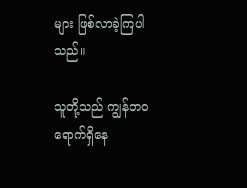များ ဖြစ်လာခဲ့ကြပါသည်။

သူတို့သည် ကျွန်ဘဝရောက်ရှိနေ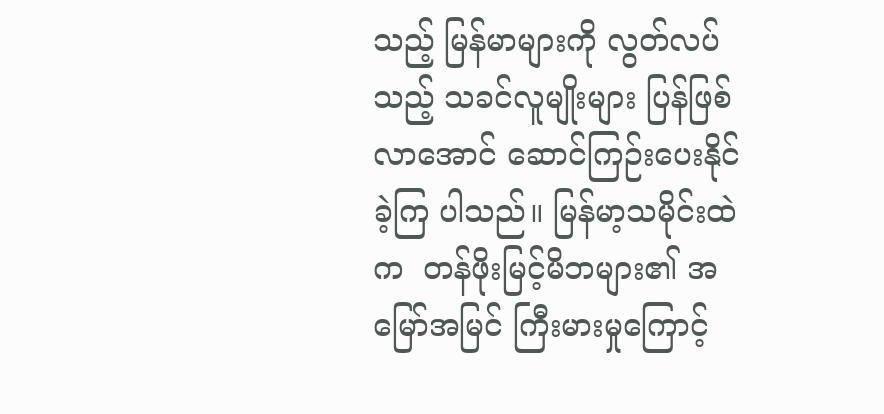သည့် မြန်မာများကို လွတ်လပ် သည့် သခင်လူမျိုးများ ပြန်ဖြစ်လာအောင် ဆောင်ကြဉ်းပေးနိုင်ခဲ့ကြ ပါသည်။ မြန်မာ့သမိုင်းထဲက  တန်ဖိုးမြင့်မိဘများ၏ အမြော်အမြင် ကြီးမားမှုကြောင့်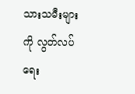သားသမီးများကို လွတ်လပ်ရေး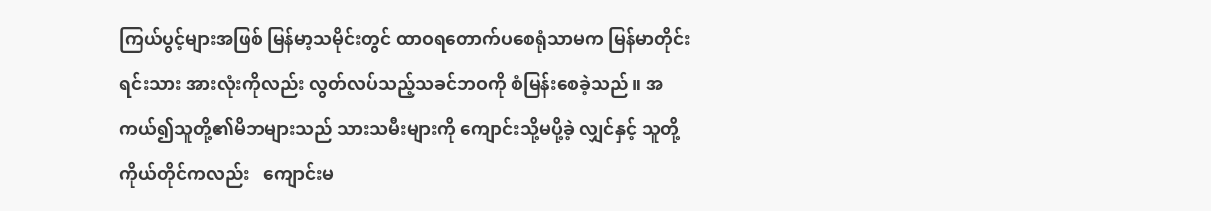ကြယ်ပွင့်များအဖြစ် မြန်မာ့သမိုင်းတွင် ထာဝရတောက်ပစေရုံသာမက မြန်မာတိုင်းရင်းသား အားလုံးကိုလည်း လွတ်လပ်သည့်သခင်ဘဝကို စံမြန်းစေခဲ့သည်။ အကယ်၍သူတို့၏မိဘများသည် သားသမီးများကို ကျောင်းသို့မပို့ခဲ့ လျှင်နှင့် သူတို့ကိုယ်တိုင်ကလည်း   ကျောင်းမ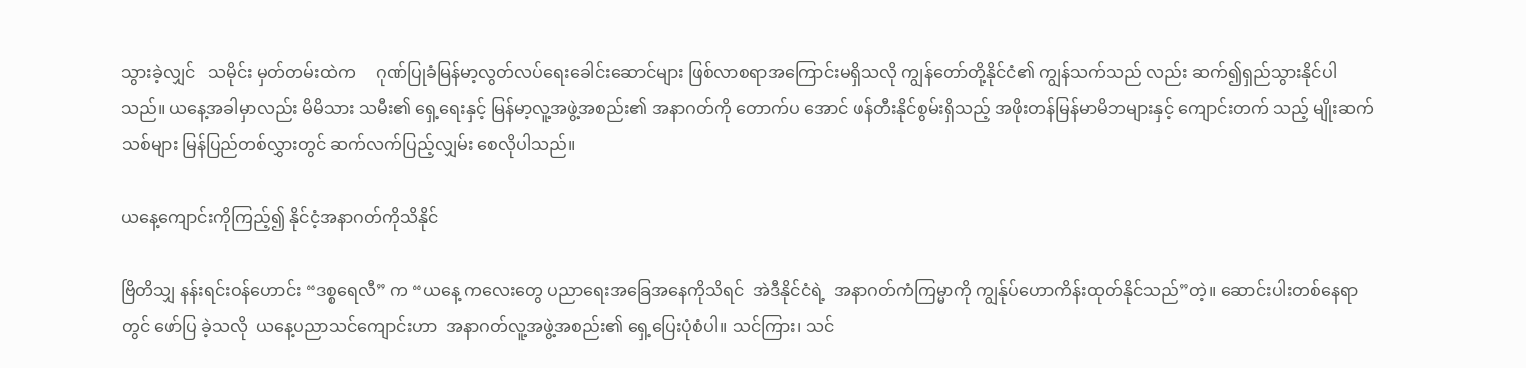သွားခဲ့လျှင်   သမိုင်း မှတ်တမ်းထဲက     ဂုဏ်ပြုခံမြန်မာ့လွတ်လပ်ရေးခေါင်းဆောင်များ ဖြစ်လာစရာအကြောင်းမရှိသလို ကျွန်တော်တို့နိုင်ငံ၏ ကျွန်သက်သည် လည်း ဆက်၍ရှည်သွားနိုင်ပါသည်။ ယနေ့အခါမှာလည်း မိမိသား သမီး၏ ရှေ့ရေးနှင့် မြန်မာ့လူ့အဖွဲ့အစည်း၏ အနာဂတ်ကို တောက်ပ အောင် ဖန်တီးနိုင်စွမ်းရှိသည့် အဖိုးတန်မြန်မာမိဘများနှင့် ကျောင်းတက် သည့် မျိုးဆက်သစ်များ မြန်ပြည်တစ်လွှားတွင် ဆက်လက်ပြည့်လျှမ်း စေလိုပါသည်။

ယနေ့ကျောင်းကိုကြည့်၍ နိုင်ငံ့အနာဂတ်ကိုသိနိုင်

ဗြိတိသျှ နန်းရင်းဝန်ဟောင်း “ဒစ္စရေလီ” က “ယနေ့ ကလေးတွေ ပညာရေးအခြေအနေကိုသိရင်  အဲဒီနိုင်ငံရဲ့  အနာဂတ်ကံကြမ္မာကို ကျွန်ုပ်ဟောကိန်းထုတ်နိုင်သည်”တဲ့။ ဆောင်းပါးတစ်နေရာတွင် ဖော်ပြ ခဲ့သလို  ယနေ့ပညာသင်ကျောင်းဟာ  အနာဂတ်လူ့အဖွဲ့အစည်း၏ ရှေ့ပြေးပုံစံပါ။ သင်ကြား၊ သင်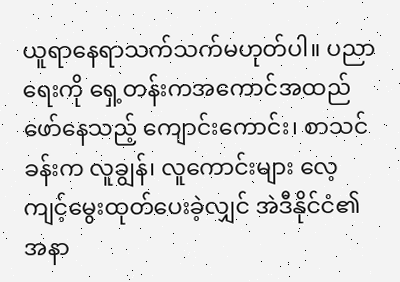ယူရာနေရာသက်သက်မဟုတ်ပါ။ ပညာ ရေးကို ရှေ့တန်းကအကောင်အထည်ဖော်နေသည့် ကျောင်းကောင်း၊ စာသင်ခန်းက လူချွန်၊ လူကောင်းများ လေ့ကျင့်မွေးထုတ်ပေးခဲ့လျှင် အဲဒီနိုင်ငံ၏အနာ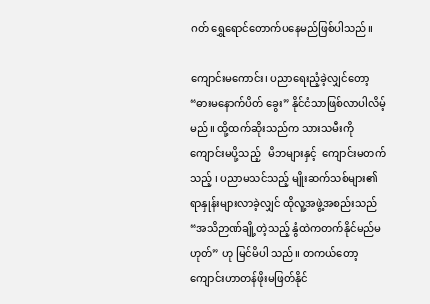ဂတ် ရွှေရောင်တောက်ပနေမည်ဖြစ်ပါသည်။

ကျောင်းမကောင်း၊ ပညာရေးညံ့ခဲ့လျှင်တော့ “ဓားမနောက်ပိတ် ခွေး” နိုင်ငံသာဖြစ်လာပါလိမ့်မည်။ ထို့ထက်ဆိုးသည်က သားသမီးကို ကျောင်းမပို့သည့်   မိဘများနှင့်  ကျောင်းမတက်သည့် ၊ ပညာမသင်သည့် မျိုးဆက်သစ်များ၏ ရာနှုန်းများလာခဲ့လျှင် ထိုလူ့အဖွဲ့အစည်းသည် “အသိဉာဏ်ချို့တဲ့သည့် နွံထဲကတက်နိုင်မည်မဟုတ်” ဟု မြင်မိပါ သည်။ တကယ်တော့ ကျောင်းဟာတန်ဖိုးမဖြတ်နိုင်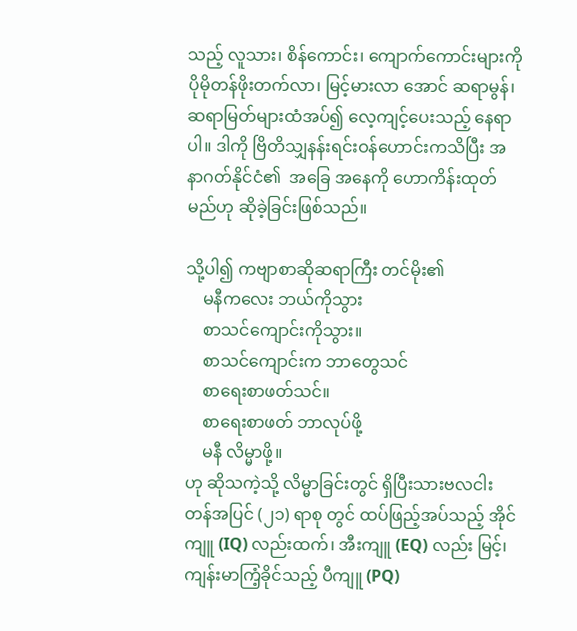သည့် လူသား၊ စိန်ကောင်း၊ ကျောက်ကောင်းများကို ပိုမိုတန်ဖိုးတက်လာ၊ မြင့်မားလာ အောင် ဆရာမွန်၊ ဆရာမြတ်များထံအပ်၍ လေ့ကျင့်ပေးသည့် နေရာပါ။ ဒါကို ဗြိတိသျှနန်းရင်းဝန်ဟောင်းကသိပြီး အနာဂတ်နိုင်ငံ၏  အခြေ အနေကို ဟောကိန်းထုတ်မည်ဟု ဆိုခဲ့ခြင်းဖြစ်သည်။

သို့ပါ၍ ကဗျာစာဆိုဆရာကြီး တင်မိုး၏
    မနီကလေး ဘယ်ကိုသွား
    စာသင်ကျောင်းကိုသွား။
    စာသင်ကျောင်းက ဘာတွေသင်
    စာရေးစာဖတ်သင်။
    စာရေးစာဖတ် ဘာလုပ်ဖို့
    မနီ လိမ္မာဖို့။
ဟု ဆိုသကဲ့သို့ လိမ္မာခြင်းတွင် ရှိပြီးသားဗလငါးတန်အပြင် (၂၁) ရာစု တွင် ထပ်ဖြည့်အပ်သည့် အိုင်ကျူ (IQ) လည်းထက်၊ အီးကျူ (EQ) လည်း မြင့်၊  ကျန်းမာကြံ့ခိုင်သည့် ပီကျူ (PQ)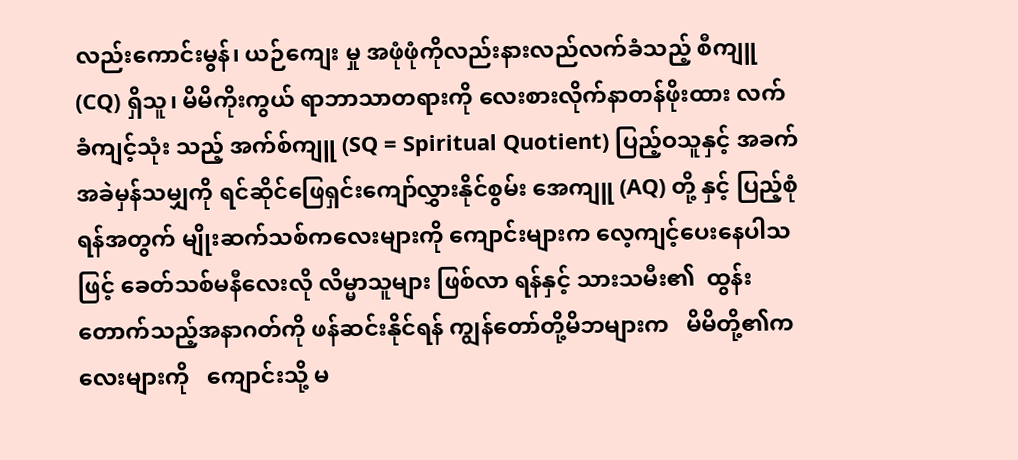လည်းကောင်းမွန်၊ ယဉ်ကျေး မှု အဖုံဖုံကိုလည်းနားလည်လက်ခံသည့် စီကျူ  (CQ) ရှိသူ၊ မိမိကိုးကွယ် ရာဘာသာတရားကို လေးစားလိုက်နာတန်ဖိုးထား လက်ခံကျင့်သုံး သည့် အက်စ်ကျူ (SQ = Spiritual Quotient) ပြည့်ဝသူနှင့် အခက် အခဲမှန်သမျှကို ရင်ဆိုင်ဖြေရှင်းကျော်လွှားနိုင်စွမ်း အေကျူ (AQ) တို့ နှင့် ပြည့်စုံရန်အတွက် မျိုးဆက်သစ်ကလေးများကို ကျောင်းများက လေ့ကျင့်ပေးနေပါသဖြင့် ခေတ်သစ်မနီလေးလို လိမ္မာသူများ ဖြစ်လာ ရန်နှင့် သားသမီး၏  ထွန်းတောက်သည့်အနာဂတ်ကို ဖန်ဆင်းနိုင်ရန် ကျွန်တော်တို့မိဘများက   မိမိတို့၏ကလေးများကို   ကျောင်းသို့ မ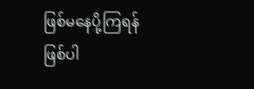ဖြစ်မနေပို့ကြရန်ဖြစ်ပါ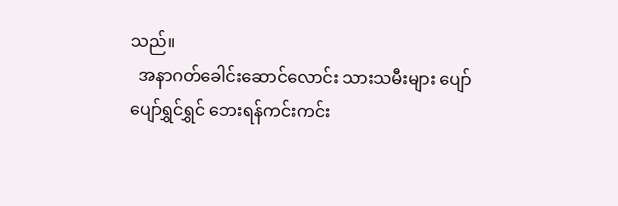သည်။
  အနာဂတ်ခေါင်းဆောင်လောင်း သားသမီးများ ပျော်ပျော်ရွှင်ရွှင် ဘေးရန်ကင်းကင်း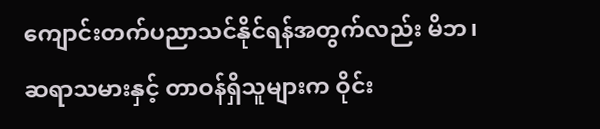ကျောင်းတက်ပညာသင်နိုင်ရန်အတွက်လည်း မိဘ၊ ဆရာသမားနှင့် တာဝန်ရှိသူများက ဝိုင်း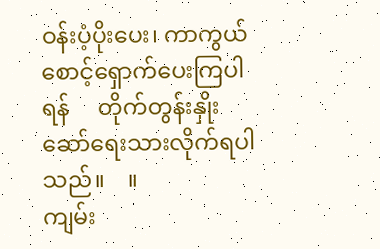ဝန်းပံ့ပိုးပေး၊ ကာကွယ် စောင့်ရှောက်ပေးကြပါရန်     တိုက်တွန်းနှိုးဆော်ရေးသားလိုက်ရပါ သည်။    ။
ကျမ်း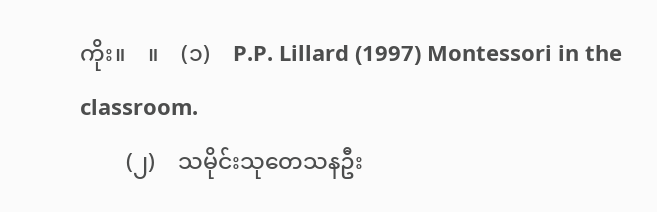ကိုး။    ။    (၁)    P.P. Lillard (1997) Montessori in the   classroom.
        (၂)    သမိုင်းသုတေသနဦး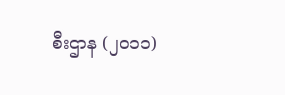စီးဌာန (၂၀၁၁)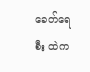ခေတ်ရေစီး ထဲက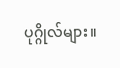ပုဂ္ဂိုလ်များ။